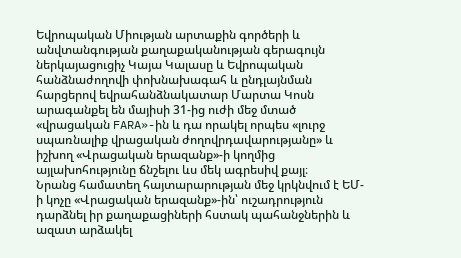Եվրոպական Միության արտաքին գործերի և անվտանգության քաղաքականության գերագույն ներկայացուցիչ Կայա Կալասը և Եվրոպական հանձնաժողովի փոխնախագահ և ընդլայնման հարցերով եվրահանձնակատար Մարտա Կոսն արագանքել են մայիսի 31-ից ուժի մեջ մտած «վրացական FARA»-ին և դա որակել որպես «լուրջ սպառնալիք վրացական ժողովրդավարությանը» և իշխող «Վրացական երազանք»-ի կողմից այլախոհությունը ճնշելու ևս մեկ ագրեսիվ քայլ։
Նրանց համատեղ հայտարարության մեջ կրկնվում է ԵՄ-ի կոչը «Վրացական երազանք»-ին՝ ուշադրություն դարձնել իր քաղաքացիների հստակ պահանջներին և ազատ արձակել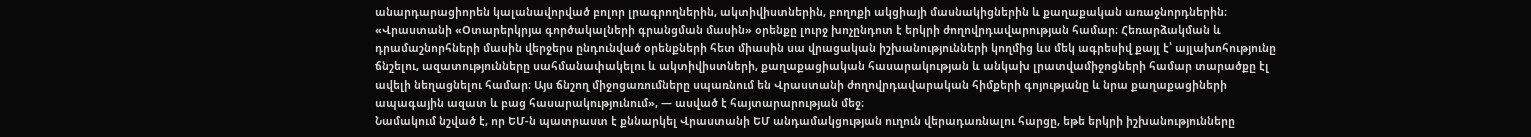անարդարացիորեն կալանավորված բոլոր լրագրողներին, ակտիվիստներին, բողոքի ակցիայի մասնակիցներին և քաղաքական առաջնորդներին։
«Վրաստանի «Օտարերկրյա գործակալների գրանցման մասին» օրենքը լուրջ խոչընդոտ է երկրի ժողովրդավարության համար։ Հեռարձակման և դրամաշնորհների մասին վերջերս ընդունված օրենքների հետ միասին սա վրացական իշխանությունների կողմից ևս մեկ ագրեսիվ քայլ է՝ այլախոհությունը ճնշելու, ազատությունները սահմանափակելու և ակտիվիստների, քաղաքացիական հասարակության և անկախ լրատվամիջոցների համար տարածքը էլ ավելի նեղացնելու համար։ Այս ճնշող միջոցառումները սպառնում են Վրաստանի ժողովրդավարական հիմքերի գոյությանը և նրա քաղաքացիների ապագային ազատ և բաց հասարակությունում», — ասված է հայտարարության մեջ։
Նամակում նշված է, որ ԵՄ-ն պատրաստ է քննարկել Վրաստանի ԵՄ անդամակցության ուղուն վերադառնալու հարցը, եթե երկրի իշխանությունները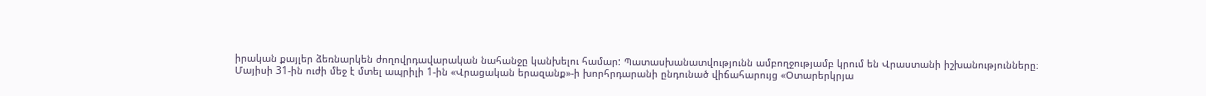իրական քայլեր ձեռնարկեն ժողովրդավարական նահանջը կանխելու համար: Պատասխանատվությունն ամբողջությամբ կրում են Վրաստանի իշխանությունները։
Մայիսի 31-ին ուժի մեջ է մտել ապրիլի 1-ին «Վրացական երազանք»-ի խորհրդարանի ընդունած վիճահարույց «Օտարերկրյա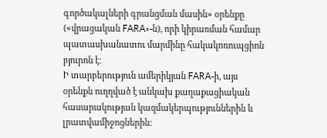գործակալների գրանցման մասին» օրենքը («վրացական FARA»-ն), որի կիրառման համար պատասխանատու մարմինը հակակոռուպցիոն բյուրոն է։
Ի տարբերություն ամերիկյան FARA-ի, այս օրենքն ուղղված է անկախ քաղաքացիական հասարակության կազմակերպություններին և լրատվամիջոցներին։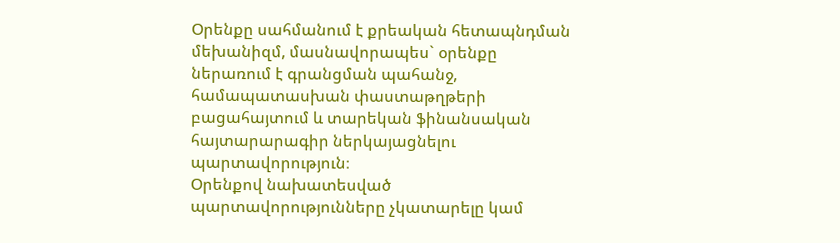Օրենքը սահմանում է քրեական հետապնդման մեխանիզմ, մասնավորապես` օրենքը ներառում է գրանցման պահանջ, համապատասխան փաստաթղթերի բացահայտում և տարեկան ֆինանսական հայտարարագիր ներկայացնելու պարտավորություն։
Օրենքով նախատեսված պարտավորությունները չկատարելը կամ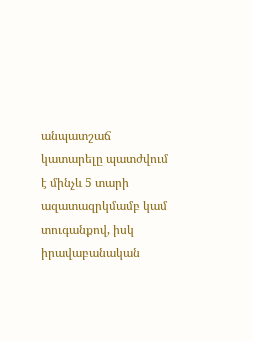անպատշաճ կատարելը պատժվում է մինչև 5 տարի ազատազրկմամբ կամ տուգանքով, իսկ իրավաբանական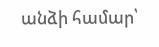անձի համար՝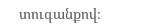տուգանքով։